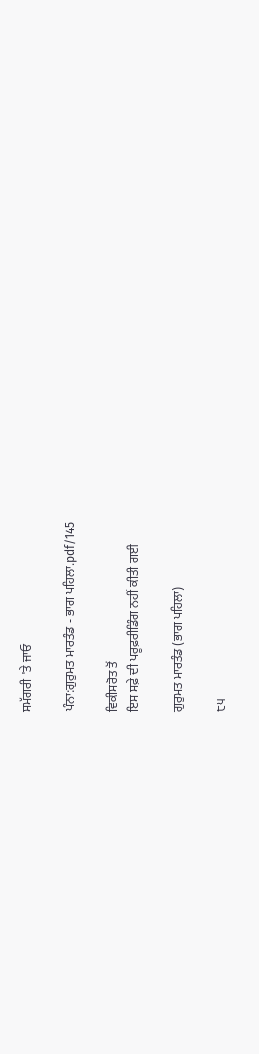ਸਮੱਗਰੀ 'ਤੇ ਜਾਓ

ਪੰਨਾ:ਗੁਰੁਮਤ ਮਾਰਤੰਡ - ਭਾਗ ਪਹਿਲਾ.pdf/145

ਵਿਕੀਸਰੋਤ ਤੋਂ
ਇਸ ਸਫ਼ੇ ਦੀ ਪਰੂਫ਼ਰੀਡਿੰਗ ਨਹੀਂ ਕੀਤੀ ਗਈ

ਗੁਰੁਮਤ ਮਾਰਤੰਡ (ਭਾਗ ਪਹਿਲਾ)

੮੫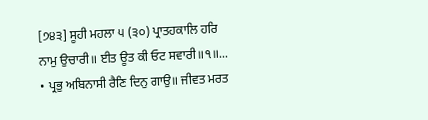[੭੪੩] ਸੂਹੀ ਮਹਲਾ ੫ (੩੦) ਪ੍ਰਾਤਹਕਾਲਿ ਹਰਿ ਨਾਮੁ ਉਚਾਰੀ॥ ਈਤ ਊਤ ਕੀ ਓਟ ਸਵਾਰੀ॥੧॥... • ਪ੍ਰਭੁ ਅਬਿਨਾਸੀ ਰੈਣਿ ਦਿਨੁ ਗਾਉ॥ ਜੀਵਤ ਮਰਤ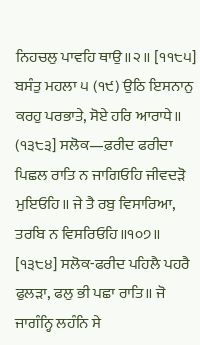ਨਿਹਚਲੁ ਪਾਵਹਿ ਥਾਉ॥੨॥ [੧੧੮੫] ਬਸੰਤੁ ਮਹਲਾ ੫ (੧੯) ਉਠਿ ਇਸਨਾਨੁ ਕਰਹੁ ਪਰਭਾਤੇ, ਸੋਏ ਹਰਿ ਆਰਾਧੇ॥ (੧੩੮੩] ਸਲੋਕ—ਫ਼ਰੀਦ ਫਰੀਦਾ ਪਿਛਲ ਰਾਤਿ ਨ ਜਾਗਿਓਹਿ ਜੀਵਦੜੋ ਮੁਇਓਹਿ॥ ਜੇ ਤੈ ਰਬੁ ਵਿਸਾਰਿਆ, ਤਰਬਿ ਨ ਵਿਸਰਿਓਹਿ॥੧੦੭॥ [੧੩੮੪] ਸਲੋਕ-ਫਰੀਦ ਪਹਿਲੈ ਪਹਰੈ ਫੁਲੜਾ, ਫਲੁ ਭੀ ਪਛਾ ਰਾਤਿ॥ ਜੋ ਜਾਗੰਨ੍ਹਿ ਲਹੰਨਿ ਸੇ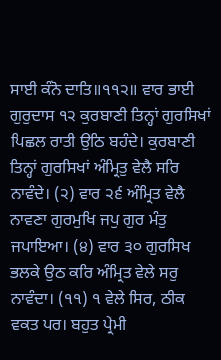ਸਾਈ ਕੰਨੋ ਦਾਤਿ॥੧੧੨॥ ਵਾਰ ਭਾਈ ਗੁਰੁਦਾਸ ੧੨ ਕੁਰਬਾਣੀ ਤਿਨ੍ਹਾਂ ਗੁਰਸਿਖਾਂ ਪਿਛਲ ਰਾਤੀ ਉਠਿ ਬਹੰਦੇ। ਕੁਰਬਾਣੀ ਤਿਨ੍ਹਾਂ ਗੁਰਸਿਖਾਂ ਅੰਮ੍ਰਿਤੁ ਵੇਲੈ ਸਰਿ ਨਾਵੰਦੇ। (੨) ਵਾਰ ੨੬ ਅੰਮ੍ਰਿਤ ਵੇਲੈ ਨਾਵਣਾ ਗੁਰਮੁਖਿ ਜਪੁ ਗੁਰ ਮੰਤੁ ਜਪਾਇਆ। (੪) ਵਾਰ ੩੦ ਗੁਰਸਿਖ ਭਲਕੇ ਉਠ ਕਰਿ ਅੰਮ੍ਰਿਤ ਵੇਲੇ ਸਰੁ ਨਾਵੰਦਾ। (੧੧) ੧ ਵੇਲੇ ਸਿਰ, ਠੀਕ ਵਕਤ ਪਰ। ਬਹੁਤ ਪ੍ਰੇਮੀ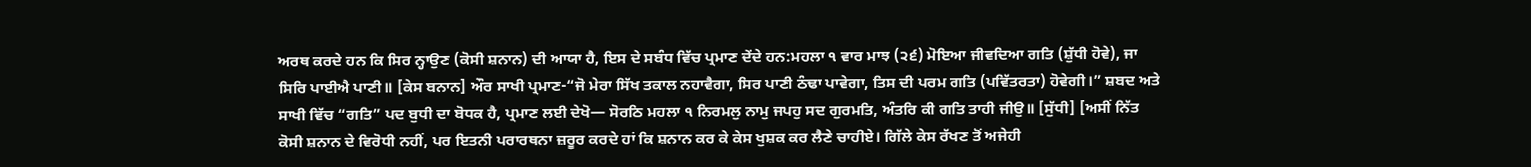ਅਰਥ ਕਰਦੇ ਹਨ ਕਿ ਸਿਰ ਨ੍ਹਾਉਣ (ਕੋਸੀ ਸ਼ਨਾਨ) ਦੀ ਆਯਾ ਹੈ, ਇਸ ਦੇ ਸਬੰਧ ਵਿੱਚ ਪ੍ਰਮਾਣ ਦੇਂਦੇ ਹਨ:ਮਹਲਾ ੧ ਵਾਰ ਮਾਝ (੨੬) ਮੋਇਆ ਜੀਵਦਿਆ ਗਤਿ (ਸ਼ੁੱਧੀ ਹੋਵੇ), ਜਾ ਸਿਰਿ ਪਾਈਐ ਪਾਣੀ॥ [ਕੇਸ ਬਨਾਨ] ਔਰ ਸਾਖੀ ਪ੍ਰਮਾਣ-“ਜੋ ਮੇਰਾ ਸਿੱਖ ਤਕਾਲ ਨਹਾਵੈਗਾ, ਸਿਰ ਪਾਣੀ ਠੰਢਾ ਪਾਵੇਗਾ, ਤਿਸ ਦੀ ਪਰਮ ਗਤਿ (ਪਵਿੱਤਰਤਾ) ਹੋਵੇਗੀ।” ਸ਼ਬਦ ਅਤੇ ਸਾਖੀ ਵਿੱਚ “ਗਤਿ” ਪਦ ਬੁਧੀ ਦਾ ਬੋਧਕ ਹੈ, ਪ੍ਰਮਾਣ ਲਈ ਦੇਖੋ— ਸੋਰਠਿ ਮਹਲਾ ੧ ਨਿਰਮਲੁ ਨਾਮੁ ਜਪਹੁ ਸਦ ਗੁਰਮਤਿ, ਅੰਤਰਿ ਕੀ ਗਤਿ ਤਾਹੀ ਜੀਉ॥ [ਸੁੱਧੀ] [ਅਸੀਂ ਨਿੱਤ ਕੋਸੀ ਸ਼ਨਾਨ ਦੇ ਵਿਰੋਧੀ ਨਹੀਂ, ਪਰ ਇਤਨੀ ਪਰਾਰਥਨਾ ਜ਼ਰੂਰ ਕਰਦੇ ਹਾਂ ਕਿ ਸ਼ਨਾਨ ਕਰ ਕੇ ਕੇਸ ਖੁਸ਼ਕ ਕਰ ਲੈਣੇ ਚਾਹੀਏ। ਗਿੱਲੇ ਕੇਸ ਰੱਖਣ ਤੋਂ ਅਜੇਹੀ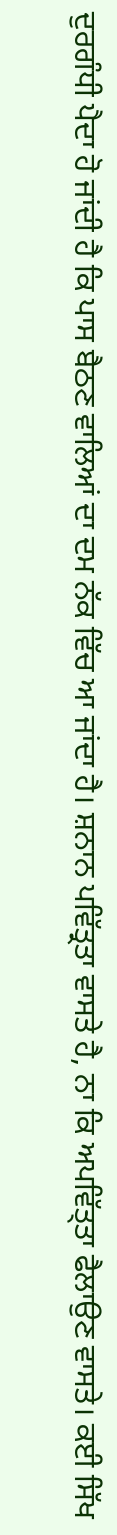ਦੁਰਗੰਧੀ ਪੈਦਾ ਹੋ ਜਾਂਦੀ ਹੈ ਕਿ ਪਾਸ ਬੈਠਣ ਵਾਲਿਆਂ ਦਾ ਦਮ ਨੱਕ ਵਿੱਚ ਆ ਜਾਂਦਾ ਹੈ। ਸ਼ਨਾਨ ਪਵਿੱਤ੍ਰਤਾ ਵਾਸਤੇ ਹੈ, ਨਾ ਕਿ ਅਪਵਿੱਤ੍ਤਾ ਫੈਲਾਉਣ ਵਾਸਤੇ। ਕਈ ਸਿੱਖ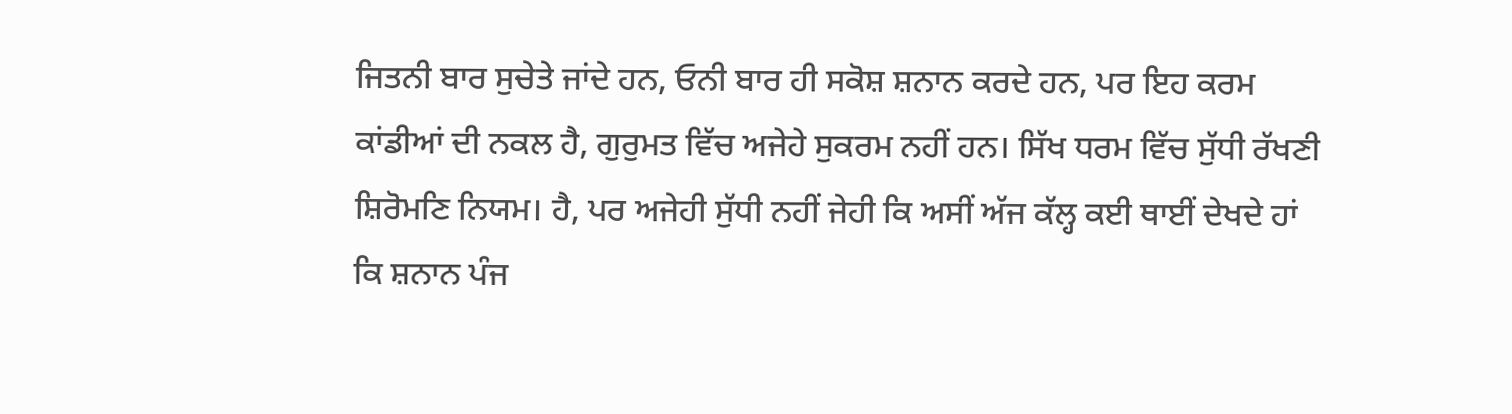ਜਿਤਨੀ ਬਾਰ ਸੁਚੇਤੇ ਜਾਂਦੇ ਹਨ, ਓਨੀ ਬਾਰ ਹੀ ਸਕੋਸ਼ ਸ਼ਨਾਨ ਕਰਦੇ ਹਨ, ਪਰ ਇਹ ਕਰਮ ਕਾਂਡੀਆਂ ਦੀ ਨਕਲ ਹੈ, ਗੁਰੁਮਤ ਵਿੱਚ ਅਜੇਹੇ ਸੁਕਰਮ ਨਹੀਂ ਹਨ। ਸਿੱਖ ਧਰਮ ਵਿੱਚ ਸੁੱਧੀ ਰੱਖਣੀ ਸ਼ਿਰੋਮਣਿ ਨਿਯਮ। ਹੈ, ਪਰ ਅਜੇਹੀ ਸੁੱਧੀ ਨਹੀਂ ਜੇਹੀ ਕਿ ਅਸੀਂ ਅੱਜ ਕੱਲ੍ਹ ਕਈ ਥਾਈਂ ਦੇਖਦੇ ਹਾਂ ਕਿ ਸ਼ਨਾਨ ਪੰਜ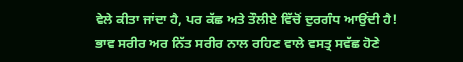ਵੇਲੇ ਕੀਤਾ ਜਾਂਦਾ ਹੈ, ਪਰ ਕੱਛ ਅਤੇ ਤੌਲੀਏ ਵਿੱਚੋਂ ਦੁਰਗੰਧ ਆਉਂਦੀ ਹੈ! ਭਾਵ ਸਰੀਰ ਅਰ ਨਿੱਤ ਸਰੀਰ ਨਾਲ ਰਹਿਣ ਵਾਲੇ ਵਸਤ੍ਰ ਸਵੱਛ ਹੋਣੇ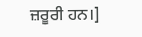ਜ਼ਰੂਰੀ ਹਨ।]